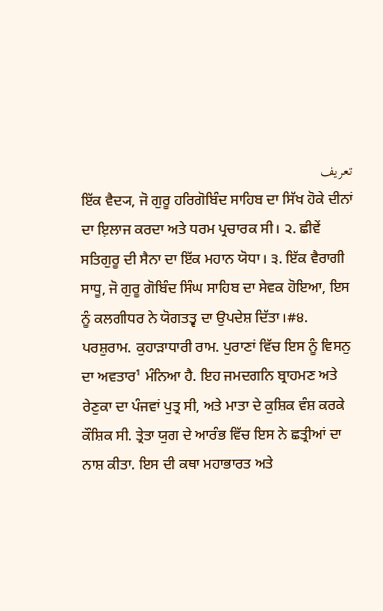تعریف
ਇੱਕ ਵੈਦ੍ਯ, ਜੋ ਗੁਰੂ ਹਰਿਗੋਬਿੰਦ ਸਾਹਿਬ ਦਾ ਸਿੱਖ ਹੋਕੇ ਦੀਨਾਂ ਦਾ ਇ਼ਲਾਜ ਕਰਦਾ ਅਤੇ ਧਰਮ ਪ੍ਰਚਾਰਕ ਸੀ। ੨. ਛੀਵੇਂ ਸਤਿਗੁਰੂ ਦੀ ਸੈਨਾ ਦਾ ਇੱਕ ਮਹਾਨ ਯੋਧਾ। ੩. ਇੱਕ ਵੈਰਾਗੀ ਸਾਧੂ, ਜੋ ਗੁਰੂ ਗੋਬਿੰਦ ਸਿੰਘ ਸਾਹਿਬ ਦਾ ਸੇਵਕ ਹੋਇਆ, ਇਸ ਨੂੰ ਕਲਗੀਧਰ ਨੇ ਯੋਗਤਤ੍ਵ ਦਾ ਉਪਦੇਸ਼ ਦਿੱਤਾ।#੪. ਪਰਸ਼ੁਰਾਮ. ਕੁਹਾੜਾਧਾਰੀ ਰਾਮ. ਪੁਰਾਣਾਂ ਵਿੱਚ ਇਸ ਨੂੰ ਵਿਸਨੁ ਦਾ ਅਵਤਾਰ¹ ਮੰਨਿਆ ਹੈ. ਇਹ ਜਮਦਗਨਿ ਬ੍ਰਾਹਮਣ ਅਤੇ ਰੇਣੁਕਾ ਦਾ ਪੰਜਵਾਂ ਪੁਤ੍ਰ ਸੀ, ਅਤੇ ਮਾਤਾ ਦੇ ਕੁਸ਼ਿਕ ਵੰਸ਼ ਕਰਕੇ ਕੌਸ਼ਿਕ ਸੀ. ਤ੍ਰੇਤਾ ਯੁਗ ਦੇ ਆਰੰਭ ਵਿੱਚ ਇਸ ਨੇ ਛਤ੍ਰੀਆਂ ਦਾ ਨਾਸ਼ ਕੀਤਾ. ਇਸ ਦੀ ਕਥਾ ਮਹਾਭਾਰਤ ਅਤੇ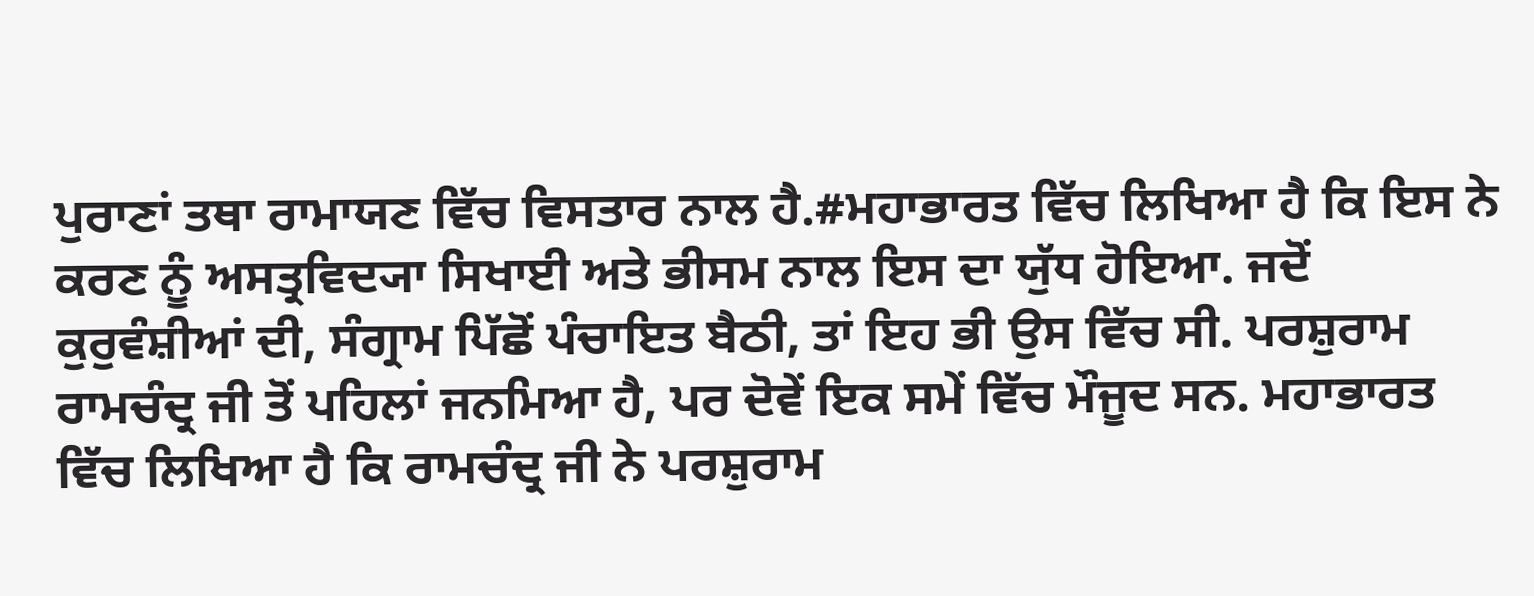ਪੁਰਾਣਾਂ ਤਥਾ ਰਾਮਾਯਣ ਵਿੱਚ ਵਿਸਤਾਰ ਨਾਲ ਹੈ.#ਮਹਾਭਾਰਤ ਵਿੱਚ ਲਿਖਿਆ ਹੈ ਕਿ ਇਸ ਨੇ ਕਰਣ ਨੂੰ ਅਸਤ੍ਰਵਿਦ੍ਯਾ ਸਿਖਾਈ ਅਤੇ ਭੀਸਮ ਨਾਲ ਇਸ ਦਾ ਯੁੱਧ ਹੋਇਆ. ਜਦੋਂ ਕੁਰੁਵੰਸ਼ੀਆਂ ਦੀ, ਸੰਗ੍ਰਾਮ ਪਿੱਛੋਂ ਪੰਚਾਇਤ ਬੈਠੀ, ਤਾਂ ਇਹ ਭੀ ਉਸ ਵਿੱਚ ਸੀ. ਪਰਸ਼ੁਰਾਮ ਰਾਮਚੰਦ੍ਰ ਜੀ ਤੋਂ ਪਹਿਲਾਂ ਜਨਮਿਆ ਹੈ, ਪਰ ਦੋਵੇਂ ਇਕ ਸਮੇਂ ਵਿੱਚ ਮੌਜੂਦ ਸਨ. ਮਹਾਭਾਰਤ ਵਿੱਚ ਲਿਖਿਆ ਹੈ ਕਿ ਰਾਮਚੰਦ੍ਰ ਜੀ ਨੇ ਪਰਸ਼ੁਰਾਮ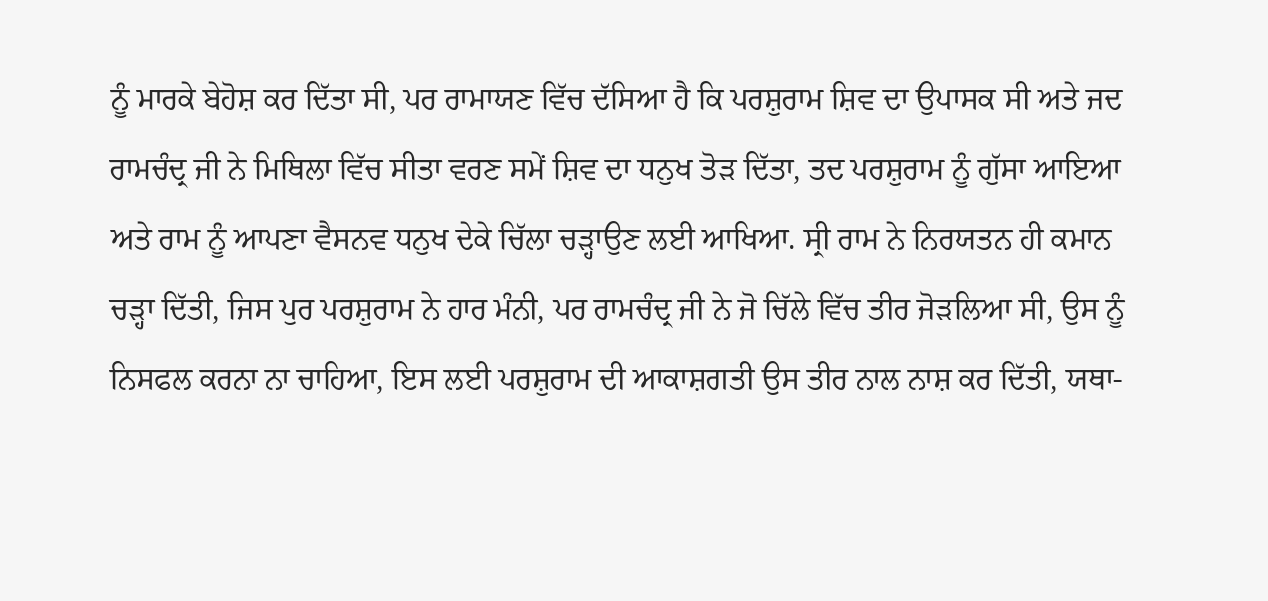ਨੂੰ ਮਾਰਕੇ ਬੇਹੋਸ਼ ਕਰ ਦਿੱਤਾ ਸੀ, ਪਰ ਰਾਮਾਯਣ ਵਿੱਚ ਦੱਸਿਆ ਹੈ ਕਿ ਪਰਸ਼ੁਰਾਮ ਸ਼ਿਵ ਦਾ ਉਪਾਸਕ ਸੀ ਅਤੇ ਜਦ ਰਾਮਚੰਦ੍ਰ ਜੀ ਨੇ ਮਿਥਿਲਾ ਵਿੱਚ ਸੀਤਾ ਵਰਣ ਸਮੇਂ ਸ਼ਿਵ ਦਾ ਧਨੁਖ ਤੋੜ ਦਿੱਤਾ, ਤਦ ਪਰਸ਼ੁਰਾਮ ਨੂੰ ਗੁੱਸਾ ਆਇਆ ਅਤੇ ਰਾਮ ਨੂੰ ਆਪਣਾ ਵੈਸਨਵ ਧਨੁਖ ਦੇਕੇ ਚਿੱਲਾ ਚੜ੍ਹਾਉਣ ਲਈ ਆਖਿਆ. ਸ੍ਰੀ ਰਾਮ ਨੇ ਨਿਰਯਤਨ ਹੀ ਕਮਾਨ ਚੜ੍ਹਾ ਦਿੱਤੀ, ਜਿਸ ਪੁਰ ਪਰਸ਼ੁਰਾਮ ਨੇ ਹਾਰ ਮੰਨੀ, ਪਰ ਰਾਮਚੰਦ੍ਰ ਜੀ ਨੇ ਜੋ ਚਿੱਲੇ ਵਿੱਚ ਤੀਰ ਜੋੜਲਿਆ ਸੀ, ਉਸ ਨੂੰ ਨਿਸਫਲ ਕਰਨਾ ਨਾ ਚਾਹਿਆ, ਇਸ ਲਈ ਪਰਸ਼ੁਰਾਮ ਦੀ ਆਕਾਸ਼ਗਤੀ ਉਸ ਤੀਰ ਨਾਲ ਨਾਸ਼ ਕਰ ਦਿੱਤੀ, ਯਥਾ-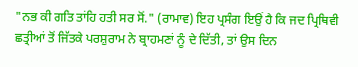"ਨਭ ਕੀ ਗਤਿ ਤਾਂਹਿ ਹਤੀ ਸਰ ਸੋਂ." (ਰਾਮਾਵ) ਇਹ ਪ੍ਰਸੰਗ ਇਉਂ ਹੈ ਕਿ ਜਦ ਪ੍ਰਿਥਿਵੀ ਛਤ੍ਰੀਆਂ ਤੋਂ ਜਿੱਤਕੇ ਪਰਸ਼ੁਰਾਮ ਨੇ ਬ੍ਰਾਹਮਣਾਂ ਨੂੰ ਦੇ ਦਿੱਤੀ, ਤਾਂ ਉਸ ਦਿਨ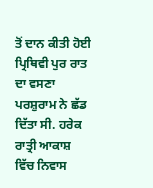ਤੋਂ ਦਾਨ ਕੀਤੀ ਹੋਈ ਪ੍ਰਿਥਿਵੀ ਪੁਰ ਰਾਤ ਦਾ ਵਸਣਾ ਪਰਸ਼ੁਰਾਮ ਨੇ ਛੱਡ ਦਿੱਤਾ ਸੀ. ਹਰੇਕ ਰਾਤ੍ਰੀ ਆਕਾਸ਼ ਵਿੱਚ ਨਿਵਾਸ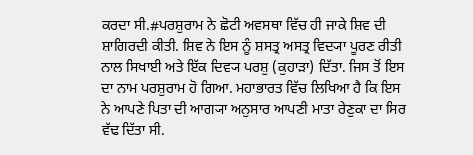ਕਰਦਾ ਸੀ.#ਪਰਸ਼ੁਰਾਮ ਨੇ ਛੋਟੀ ਅਵਸਥਾ ਵਿੱਚ ਹੀ ਜਾਕੇ ਸ਼ਿਵ ਦੀ ਸ਼ਾਗਿਰਦੀ ਕੀਤੀ. ਸ਼ਿਵ ਨੇ ਇਸ ਨੂੰ ਸ਼ਸਤ੍ਰ ਅਸਤ੍ਰ ਵਿਦ੍ਯਾ ਪੂਰਣ ਰੀਤੀ ਨਾਲ ਸਿਖਾਈ ਅਤੇ ਇੱਕ ਦਿਵ੍ਯ ਪਰਸ਼ੁ (ਕੁਹਾੜਾ) ਦਿੱਤਾ. ਜਿਸ ਤੋਂ ਇਸ ਦਾ ਨਾਮ ਪਰਸ਼ੁਰਾਮ ਹੋ ਗਿਆ. ਮਹਾਭਾਰਤ ਵਿੱਚ ਲਿਖਿਆ ਹੈ ਕਿ ਇਸ ਨੇ ਆਪਣੇ ਪਿਤਾ ਦੀ ਆਗ੍ਯਾ ਅਨੁਸਾਰ ਆਪਣੀ ਮਾਤਾ ਰੇਣੁਕਾ ਦਾ ਸਿਰ ਵੱਢ ਦਿੱਤਾ ਸੀ.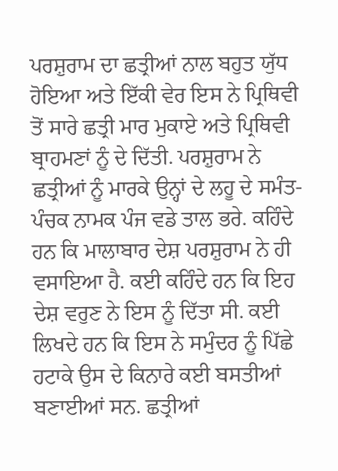ਪਰਸ਼ੁਰਾਮ ਦਾ ਛਤ੍ਰੀਆਂ ਨਾਲ ਬਹੁਤ ਯੁੱਧ ਹੋਇਆ ਅਤੇ ਇੱਕੀ ਵੇਰ ਇਸ ਨੇ ਪ੍ਰਿਥਿਵੀ ਤੋਂ ਸਾਰੇ ਛਤ੍ਰੀ ਮਾਰ ਮੁਕਾਏ ਅਤੇ ਪ੍ਰਿਥਿਵੀ ਬ੍ਰਾਹਮਣਾਂ ਨੂੰ ਦੇ ਦਿੱਤੀ. ਪਰਸ਼ੁਰਾਮ ਨੇ ਛਤ੍ਰੀਆਂ ਨੂੰ ਮਾਰਕੇ ਉਨ੍ਹਾਂ ਦੇ ਲਹੂ ਦੇ ਸਮੰਤ- ਪੰਚਕ ਨਾਮਕ ਪੰਜ ਵਡੇ ਤਾਲ ਭਰੇ. ਕਹਿੰਦੇ ਹਨ ਕਿ ਮਾਲਾਬਾਰ ਦੇਸ਼ ਪਰਸ਼ੁਰਾਮ ਨੇ ਹੀ ਵਸਾਇਆ ਹੈ. ਕਈ ਕਹਿੰਦੇ ਹਨ ਕਿ ਇਹ ਦੇਸ਼ ਵਰੁਣ ਨੇ ਇਸ ਨੂੰ ਦਿੱਤਾ ਸੀ. ਕਈ ਲਿਖਦੇ ਹਨ ਕਿ ਇਸ ਨੇ ਸਮੁੰਦਰ ਨੂੰ ਪਿੱਛੇ ਹਟਾਕੇ ਉਸ ਦੇ ਕਿਨਾਰੇ ਕਈ ਬਸਤੀਆਂ ਬਣਾਈਆਂ ਸਨ. ਛਤ੍ਰੀਆਂ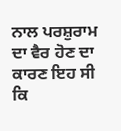ਨਾਲ ਪਰਸ਼ੁਰਾਮ ਦਾ ਵੈਰ ਹੋਣ ਦਾ ਕਾਰਣ ਇਹ ਸੀ ਕਿ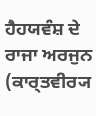ਹੈਹਯਵੰਸ਼ ਦੇ ਰਾਜਾ ਅਰਜੁਨ (ਕਾਰ੍ਤਵੀਰ੍ਯ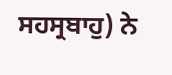ਸਹਸ੍ਰਬਾਹੁ) ਨੇ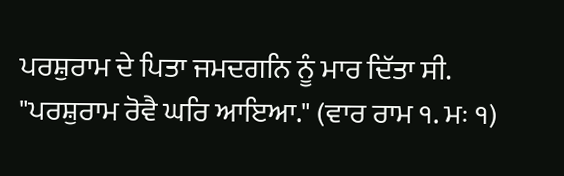ਪਰਸ਼ੁਰਾਮ ਦੇ ਪਿਤਾ ਜਮਦਗਨਿ ਨੂੰ ਮਾਰ ਦਿੱਤਾ ਸੀ. "ਪਰਸ਼ੁਰਾਮ ਰੋਵੈ ਘਰਿ ਆਇਆ." (ਵਾਰ ਰਾਮ ੧. ਮਃ ੧)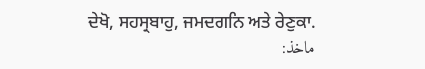ਦੇਖੋ, ਸਹਸ੍ਰਬਾਹੁ, ਜਮਦਗਨਿ ਅਤੇ ਰੇਣੁਕਾ.
ماخذ: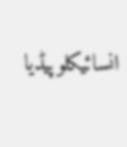انسائیکلوپیڈیا